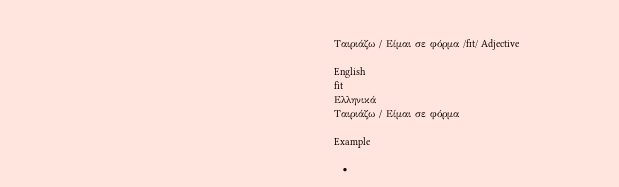Ταιριάζω / Είμαι σε φόρμα /fɪt/ Adjective

English
fit
Ελληνικά
Ταιριάζω / Είμαι σε φόρμα

Example

  •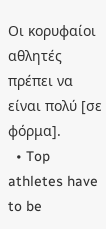Οι κορυφαίοι αθλητές πρέπει να είναι πολύ [σε φόρμα].
  • Top athletes have to be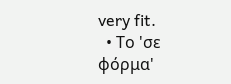very fit.
  • Το 'σε φόρμα'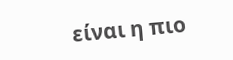είναι η πιο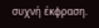συχνή έκφραση.